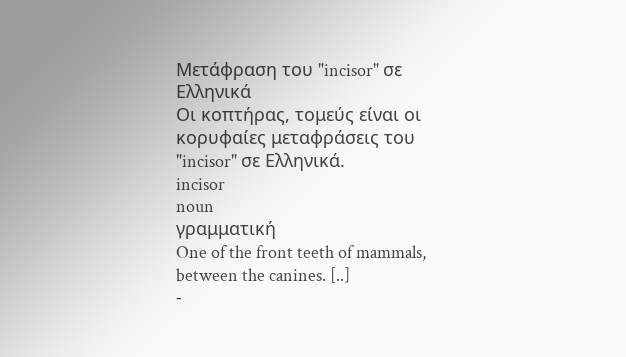Μετάφραση του "incisor" σε Ελληνικά
Οι κοπτήρας, τομεύς είναι οι κορυφαίες μεταφράσεις του "incisor" σε Ελληνικά.
incisor
noun
γραμματική
One of the front teeth of mammals, between the canines. [..]
-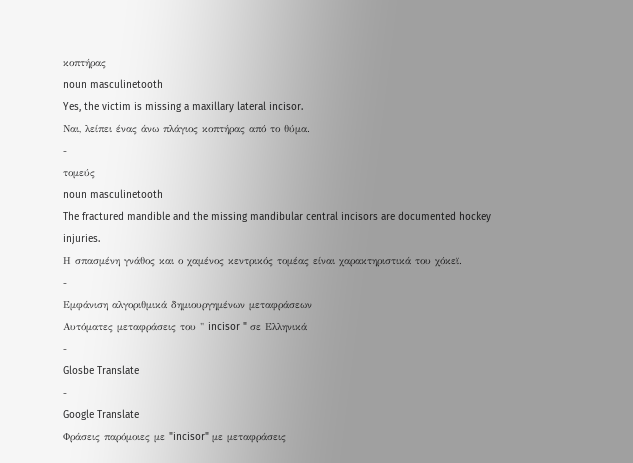κοπτήρας
noun masculinetooth
Yes, the victim is missing a maxillary lateral incisor.
Ναι, λείπει ένας άνω πλάγιος κοπτήρας από το θύμα.
-
τομεύς
noun masculinetooth
The fractured mandible and the missing mandibular central incisors are documented hockey injuries.
Η σπασμένη γνάθος και ο χαμένος κεντρικός τομέας είναι χαρακτηριστικά του χόκεϊ.
-
Εμφάνιση αλγοριθμικά δημιουργημένων μεταφράσεων
Αυτόματες μεταφράσεις του " incisor " σε Ελληνικά
-
Glosbe Translate
-
Google Translate
Φράσεις παρόμοιες με "incisor" με μεταφράσεις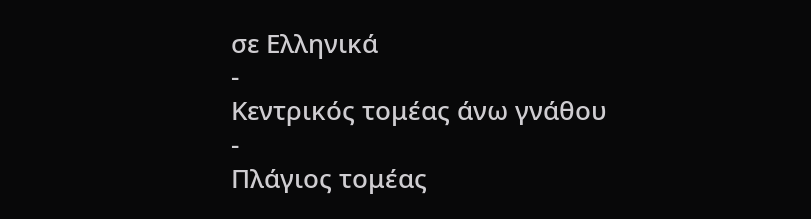σε Ελληνικά
-
Κεντρικός τομέας άνω γνάθου
-
Πλάγιος τομέας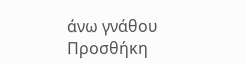άνω γνάθου
Προσθήκη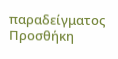παραδείγματος
Προσθήκη